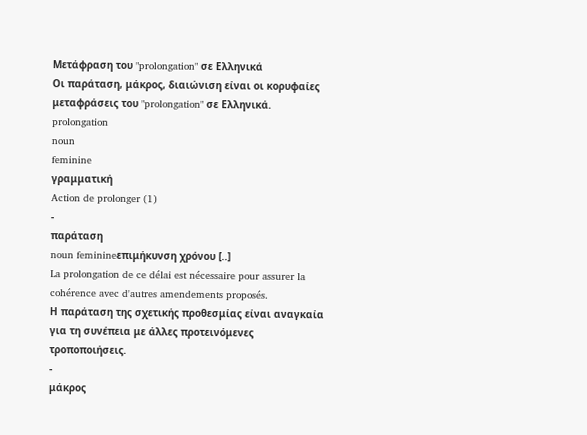Μετάφραση του "prolongation" σε Ελληνικά
Οι παράταση, μάκρος, διαιώνιση είναι οι κορυφαίες μεταφράσεις του "prolongation" σε Ελληνικά.
prolongation
noun
feminine
γραμματική
Action de prolonger (1)
-
παράταση
noun feminineεπιμήκυνση χρόνου [..]
La prolongation de ce délai est nécessaire pour assurer la cohérence avec d'autres amendements proposés.
Η παράταση της σχετικής προθεσμίας είναι αναγκαία για τη συνέπεια με άλλες προτεινόμενες τροποποιήσεις.
-
μάκρος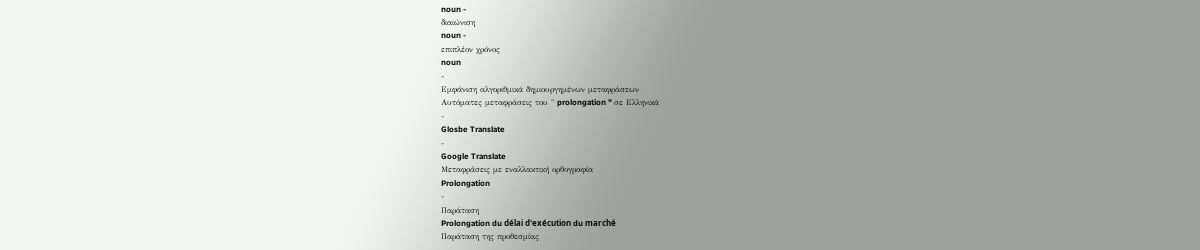noun -
διαιώνιση
noun -
επιπλέον χρόνος
noun
-
Εμφάνιση αλγοριθμικά δημιουργημένων μεταφράσεων
Αυτόματες μεταφράσεις του " prolongation " σε Ελληνικά
-
Glosbe Translate
-
Google Translate
Μεταφράσεις με εναλλακτική ορθογραφία
Prolongation
-
Παράταση
Prolongation du délai d'exécution du marché
Παράταση της προθεσμίας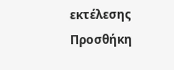εκτέλεσης
Προσθήκη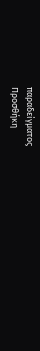παραδείγματος
Προσθήκη